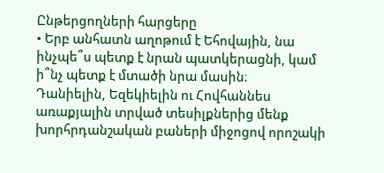Ընթերցողների հարցերը
• Երբ անհատն աղոթում է Եհովային, նա ինչպե՞ս պետք է նրան պատկերացնի, կամ ի՞նչ պետք է մտածի նրա մասին։
Դանիելին, Եզեկիելին ու Հովհաննես առաքյալին տրված տեսիլքներից մենք խորհրդանշական բաների միջոցով որոշակի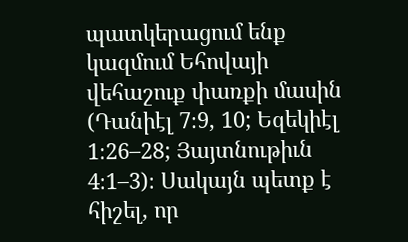պատկերացում ենք կազմում Եհովայի վեհաշուք փառքի մասին (Դանիէլ 7։9, 10; Եզեկիէլ 1։26–28; Յայտնութիւն 4։1–3)։ Սակայն պետք է հիշել, որ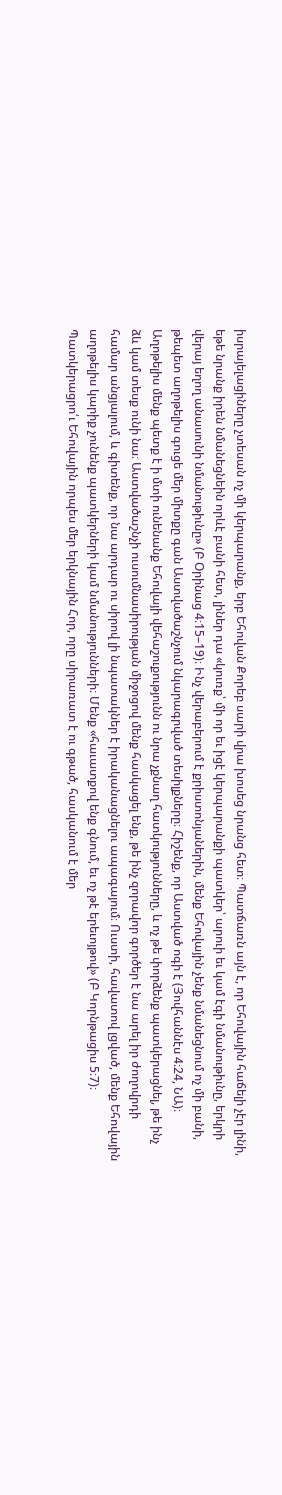իսրայելացիները չտեսան ոչ մի կերպարանք, երբ Եհովան Քորեբ սարի վրա խոսեց նրանց հետ։ Պատճառն այն է, որ Եհովային հաճելի չէր լինի, եթե նրանք իրեն նմանեցնեին որևէ բանի հետ, լիներ դա «կուռք՝ մի որ եւ իցէ կերպարանքի պատկեր՝ արուի եւ կամ էգի նմանութիւնը, երկրի վերայ եղող անասունի նմանութիւնը» (Բ Օրինաց 4։15–19)։ Ինչ վերաբերում է քրիստոնյաներին, մենք Եհովային չենք նմանեցնում ոչ մի բանի, թեպետ աղոթելիս գուցե մեր միտքը գան Աստվածաշնչում նկարագրված տեսիլքները։ Հիշենք, որ Աստված ոգի է (Յովհաննէս 4։24, ՆԱ)։ Աղոթելիս մենք պետք է ի մտի ունենանք Եհովայի վեհաշուքությունն ու նրա չքնաղ հատկությունները, և ոչ թե փորձենք պատկերացնել, թե ինչ ձև կամ տեսք ունի նա։ Աստվածաշնչի ուսումնասիրության միջոցով մենք հասկացել ենք, թե ինչ զորավոր գործեր է նա արել իր ժողովրդի համար անցյալում, և գիտենք, որ նա արդար ու սիրով լի նպատակներ է իրականացնելու ապագայում։ Ուստի, հավատով լցված, մենք Եհովային աղոթելիս կարիք չունենք պատկերների կամ նմանությունների։ Մենք «հաւատքով ենք գնում, եւ ոչ թէ երեւոյթով» (Բ Կորնթացիս 5։7)։ Պատկերացրո՛ւ Եհովային որպես մեր երկնային Հոր, որը սիրառատ է ու գթած, հասկանում է մեր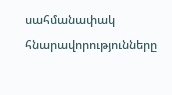սահմանափակ հնարավորությունները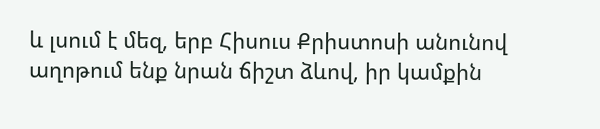և լսում է մեզ, երբ Հիսուս Քրիստոսի անունով աղոթում ենք նրան ճիշտ ձևով, իր կամքին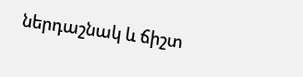ներդաշնակ և ճիշտ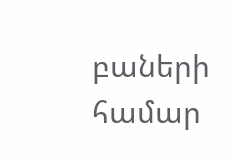բաների համար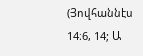(Յովհաննէս 14։6, 14; Ա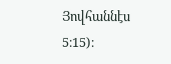Յովհաննէս 5։15)։